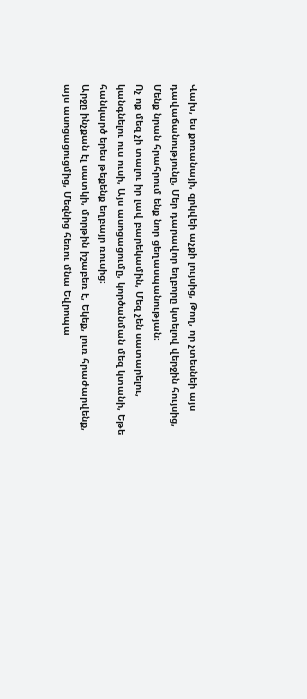Վախ, ես քոռանայի, զրկվեի աչքի լույսից, Թող, որ չտեսնեի այս դավաճանությունը, Մեր դարավոր եղբորը կտելով վերջին հույսից, Մենք նրան հրահրում ենք նոր ցեղասպանության։
Ոչ ոք մեզ չի տալու իր լավ բարեկամին, Մեզ չեն սատարելու, կանգնելու ուս ուսի, Այս ասոցացումը, կործանման մեզ կտանի, Եթե հանկարծ երես թեքենք եղբայր ռուսից։
Արջը ինչքան էլ սատկի, մորթին իշաբեռ է, Եկեք, լուռ հրաժարվենք, այս ասոցացուցմից, Մեզնից հեռու մնա Եվրոպա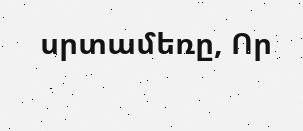սրտամեռը, Որ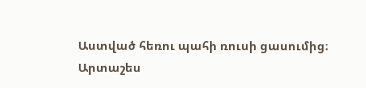Աստված հեռու պահի ռուսի ցասումից։
Արտաշես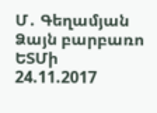Մ․ Գեղամյան Ձայն բարբառո ԵՏՄի
24.11.2017